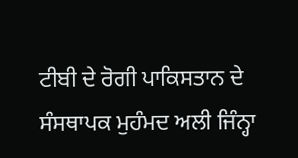ਟੀਬੀ ਦੇ ਰੋਗੀ ਪਾਕਿਸਤਾਨ ਦੇ ਸੰਸਥਾਪਕ ਮੁਹੰਮਦ ਅਲੀ ਜਿੰਨ੍ਹਾ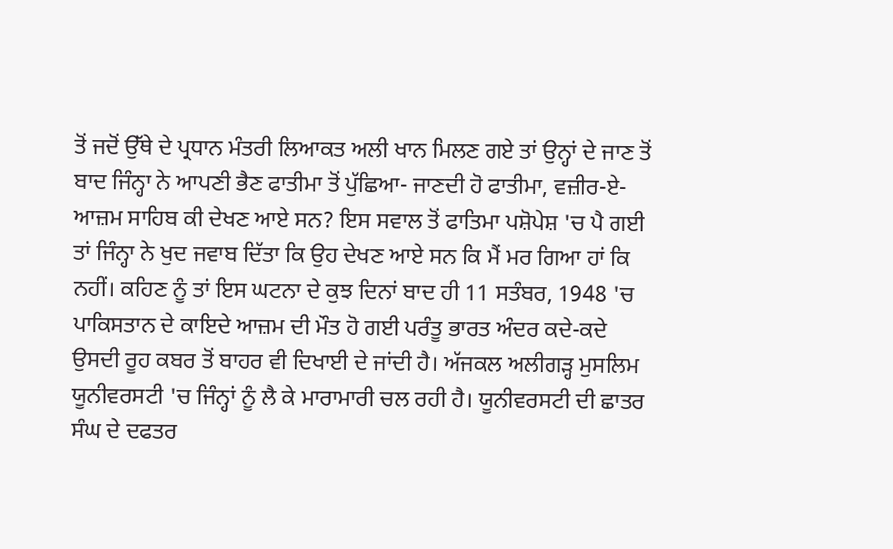ਤੋਂ ਜਦੋਂ ਉੱਥੇ ਦੇ ਪ੍ਰਧਾਨ ਮੰਤਰੀ ਲਿਆਕਤ ਅਲੀ ਖਾਨ ਮਿਲਣ ਗਏ ਤਾਂ ਉਨ੍ਹਾਂ ਦੇ ਜਾਣ ਤੋਂ ਬਾਦ ਜਿੰਨ੍ਹਾ ਨੇ ਆਪਣੀ ਭੈਣ ਫਾਤੀਮਾ ਤੋਂ ਪੁੱਛਿਆ- ਜਾਣਦੀ ਹੋ ਫਾਤੀਮਾ, ਵਜ਼ੀਰ-ਏ-ਆਜ਼ਮ ਸਾਹਿਬ ਕੀ ਦੇਖਣ ਆਏ ਸਨ? ਇਸ ਸਵਾਲ ਤੋਂ ਫਾਤਿਮਾ ਪਸ਼ੋਪੇਸ਼ 'ਚ ਪੈ ਗਈ ਤਾਂ ਜਿੰਨ੍ਹਾ ਨੇ ਖੁਦ ਜਵਾਬ ਦਿੱਤਾ ਕਿ ਉਹ ਦੇਖਣ ਆਏ ਸਨ ਕਿ ਮੈਂ ਮਰ ਗਿਆ ਹਾਂ ਕਿ ਨਹੀਂ। ਕਹਿਣ ਨੂੰ ਤਾਂ ਇਸ ਘਟਨਾ ਦੇ ਕੁਝ ਦਿਨਾਂ ਬਾਦ ਹੀ 11 ਸਤੰਬਰ, 1948 'ਚ ਪਾਕਿਸਤਾਨ ਦੇ ਕਾਇਦੇ ਆਜ਼ਮ ਦੀ ਮੌਤ ਹੋ ਗਈ ਪਰੰਤੂ ਭਾਰਤ ਅੰਦਰ ਕਦੇ-ਕਦੇ ਉਸਦੀ ਰੂਹ ਕਬਰ ਤੋਂ ਬਾਹਰ ਵੀ ਦਿਖਾਈ ਦੇ ਜਾਂਦੀ ਹੈ। ਅੱਜਕਲ ਅਲੀਗੜ੍ਹ ਮੁਸਲਿਮ ਯੂਨੀਵਰਸਟੀ 'ਚ ਜਿੰਨ੍ਹਾਂ ਨੂੰ ਲੈ ਕੇ ਮਾਰਾਮਾਰੀ ਚਲ ਰਹੀ ਹੈ। ਯੂਨੀਵਰਸਟੀ ਦੀ ਛਾਤਰ ਸੰਘ ਦੇ ਦਫਤਰ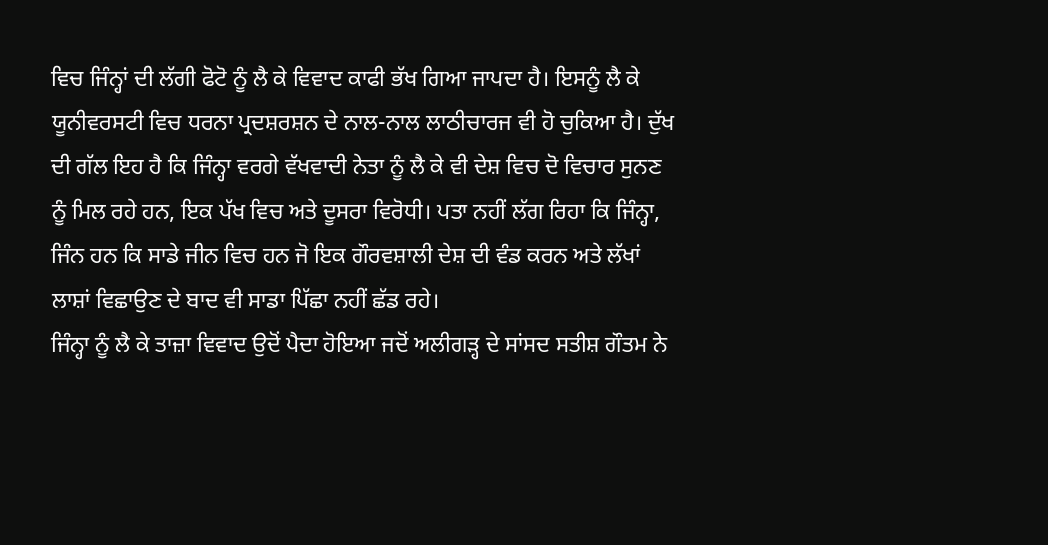ਵਿਚ ਜਿੰਨ੍ਹਾਂ ਦੀ ਲੱਗੀ ਫੋਟੋ ਨੂੰ ਲੈ ਕੇ ਵਿਵਾਦ ਕਾਫੀ ਭੱਖ ਗਿਆ ਜਾਪਦਾ ਹੈ। ਇਸਨੂੰ ਲੈ ਕੇ ਯੂਨੀਵਰਸਟੀ ਵਿਚ ਧਰਨਾ ਪ੍ਰਦਸ਼ਰਸ਼ਨ ਦੇ ਨਾਲ-ਨਾਲ ਲਾਠੀਚਾਰਜ ਵੀ ਹੋ ਚੁਕਿਆ ਹੈ। ਦੁੱਖ ਦੀ ਗੱਲ ਇਹ ਹੈ ਕਿ ਜਿੰਨ੍ਹਾ ਵਰਗੇ ਵੱਖਵਾਦੀ ਨੇਤਾ ਨੂੰ ਲੈ ਕੇ ਵੀ ਦੇਸ਼ ਵਿਚ ਦੋ ਵਿਚਾਰ ਸੁਨਣ ਨੂੰ ਮਿਲ ਰਹੇ ਹਨ, ਇਕ ਪੱਖ ਵਿਚ ਅਤੇ ਦੂਸਰਾ ਵਿਰੋਧੀ। ਪਤਾ ਨਹੀਂ ਲੱਗ ਰਿਹਾ ਕਿ ਜਿੰਨ੍ਹਾ, ਜਿੰਨ ਹਨ ਕਿ ਸਾਡੇ ਜੀਨ ਵਿਚ ਹਨ ਜੋ ਇਕ ਗੌਰਵਸ਼ਾਲੀ ਦੇਸ਼ ਦੀ ਵੰਡ ਕਰਨ ਅਤੇ ਲੱਖਾਂ ਲਾਸ਼ਾਂ ਵਿਛਾਉਣ ਦੇ ਬਾਦ ਵੀ ਸਾਡਾ ਪਿੱਛਾ ਨਹੀਂ ਛੱਡ ਰਹੇ।
ਜਿੰਨ੍ਹਾ ਨੂੰ ਲੈ ਕੇ ਤਾਜ਼ਾ ਵਿਵਾਦ ਉਦੋਂ ਪੈਦਾ ਹੋਇਆ ਜਦੋਂ ਅਲੀਗੜ੍ਹ ਦੇ ਸਾਂਸਦ ਸਤੀਸ਼ ਗੌਤਮ ਨੇ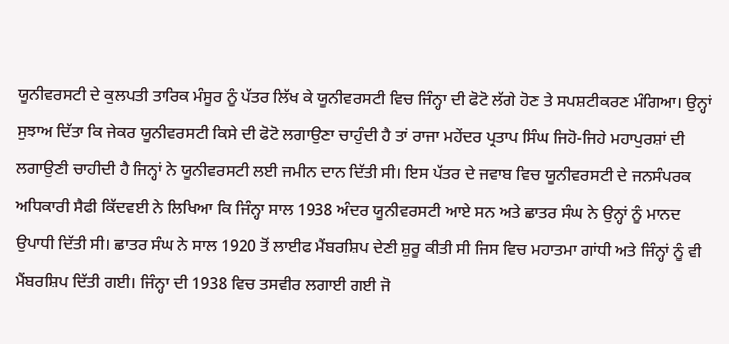ਯੂਨੀਵਰਸਟੀ ਦੇ ਕੁਲਪਤੀ ਤਾਰਿਕ ਮੰਸੂਰ ਨੂੰ ਪੱਤਰ ਲਿੱਖ ਕੇ ਯੂਨੀਵਰਸਟੀ ਵਿਚ ਜਿੰਨ੍ਹਾ ਦੀ ਫੋਟੋ ਲੱਗੇ ਹੋਣ ਤੇ ਸਪਸ਼ਟੀਕਰਣ ਮੰਗਿਆ। ਉਨ੍ਹਾਂ ਸੁਝਾਅ ਦਿੱਤਾ ਕਿ ਜੇਕਰ ਯੂਨੀਵਰਸਟੀ ਕਿਸੇ ਦੀ ਫੋਟੋ ਲਗਾਉਣਾ ਚਾਹੁੰਦੀ ਹੈ ਤਾਂ ਰਾਜਾ ਮਹੇਂਦਰ ਪ੍ਰਤਾਪ ਸਿੰਘ ਜਿਹੋ-ਜਿਹੇ ਮਹਾਪੁਰਸ਼ਾਂ ਦੀ ਲਗਾਉਣੀ ਚਾਹੀਦੀ ਹੈ ਜਿਨ੍ਹਾਂ ਨੇ ਯੂਨੀਵਰਸਟੀ ਲਈ ਜਮੀਨ ਦਾਨ ਦਿੱਤੀ ਸੀ। ਇਸ ਪੱਤਰ ਦੇ ਜਵਾਬ ਵਿਚ ਯੂਨੀਵਰਸਟੀ ਦੇ ਜਨਸੰਪਰਕ ਅਧਿਕਾਰੀ ਸੈਫੀ ਕਿੱਦਵਈ ਨੇ ਲਿਖਿਆ ਕਿ ਜਿੰਨ੍ਹਾ ਸਾਲ 1938 ਅੰਦਰ ਯੂਨੀਵਰਸਟੀ ਆਏ ਸਨ ਅਤੇ ਛਾਤਰ ਸੰਘ ਨੇ ਉਨ੍ਹਾਂ ਨੂੰ ਮਾਨਦ ਉਪਾਧੀ ਦਿੱਤੀ ਸੀ। ਛਾਤਰ ਸੰਘ ਨੇ ਸਾਲ 1920 ਤੋਂ ਲਾਈਫ ਮੈਂਬਰਸ਼ਿਪ ਦੇਣੀ ਸ਼ੁਰੂ ਕੀਤੀ ਸੀ ਜਿਸ ਵਿਚ ਮਹਾਤਮਾ ਗਾਂਧੀ ਅਤੇ ਜਿੰਨ੍ਹਾਂ ਨੂੰ ਵੀ ਮੈਂਬਰਸ਼ਿਪ ਦਿੱਤੀ ਗਈ। ਜਿੰਨ੍ਹਾ ਦੀ 1938 ਵਿਚ ਤਸਵੀਰ ਲਗਾਈ ਗਈ ਜੋ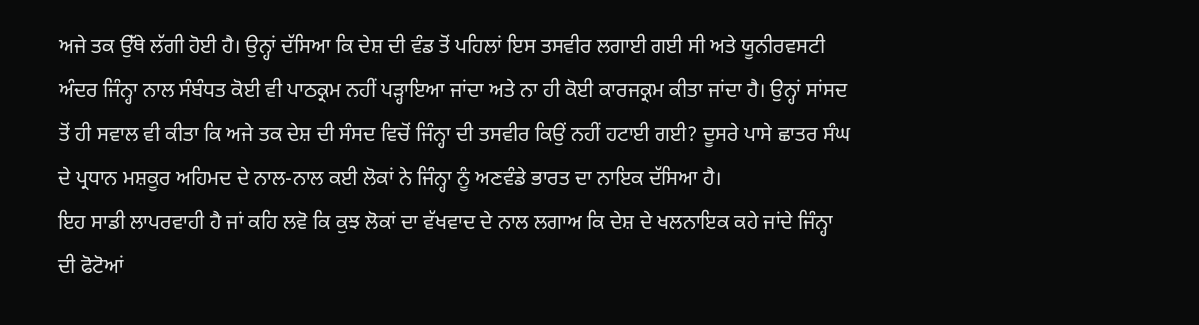ਅਜੇ ਤਕ ਉੱਥੇ ਲੱਗੀ ਹੋਈ ਹੈ। ਉਨ੍ਹਾਂ ਦੱਸਿਆ ਕਿ ਦੇਸ਼ ਦੀ ਵੰਡ ਤੋਂ ਪਹਿਲਾਂ ਇਸ ਤਸਵੀਰ ਲਗਾਈ ਗਈ ਸੀ ਅਤੇ ਯੂਨੀਰਵਸਟੀ ਅੰਦਰ ਜਿੰਨ੍ਹਾ ਨਾਲ ਸੰਬੰਧਤ ਕੋਈ ਵੀ ਪਾਠਕ੍ਰਮ ਨਹੀਂ ਪੜ੍ਹਾਇਆ ਜਾਂਦਾ ਅਤੇ ਨਾ ਹੀ ਕੋਈ ਕਾਰਜਕ੍ਰਮ ਕੀਤਾ ਜਾਂਦਾ ਹੈ। ਉਨ੍ਹਾਂ ਸਾਂਸਦ ਤੋਂ ਹੀ ਸਵਾਲ ਵੀ ਕੀਤਾ ਕਿ ਅਜੇ ਤਕ ਦੇਸ਼ ਦੀ ਸੰਸਦ ਵਿਚੋਂ ਜਿੰਨ੍ਹਾ ਦੀ ਤਸਵੀਰ ਕਿਉਂ ਨਹੀਂ ਹਟਾਈ ਗਈ? ਦੂਸਰੇ ਪਾਸੇ ਛਾਤਰ ਸੰਘ ਦੇ ਪ੍ਰਧਾਨ ਮਸ਼ਕੂਰ ਅਹਿਮਦ ਦੇ ਨਾਲ-ਨਾਲ ਕਈ ਲੋਕਾਂ ਨੇ ਜਿੰਨ੍ਹਾ ਨੂੰ ਅਣਵੰਡੇ ਭਾਰਤ ਦਾ ਨਾਇਕ ਦੱਸਿਆ ਹੈ।
ਇਹ ਸਾਡੀ ਲਾਪਰਵਾਹੀ ਹੈ ਜਾਂ ਕਹਿ ਲਵੋ ਕਿ ਕੁਝ ਲੋਕਾਂ ਦਾ ਵੱਖਵਾਦ ਦੇ ਨਾਲ ਲਗਾਅ ਕਿ ਦੇਸ਼ ਦੇ ਖਲਨਾਇਕ ਕਹੇ ਜਾਂਦੇ ਜਿੰਨ੍ਹਾ ਦੀ ਫੋਟੋਆਂ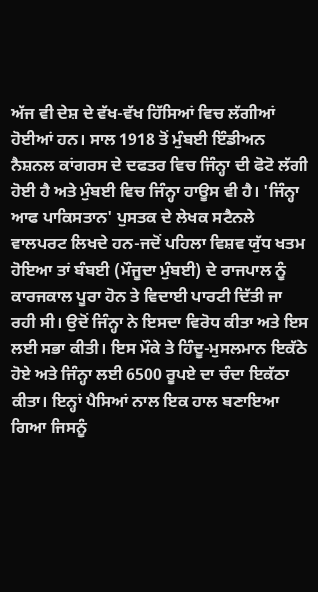ਅੱਜ ਵੀ ਦੇਸ਼ ਦੇ ਵੱਖ-ਵੱਖ ਹਿੱਸਿਆਂ ਵਿਚ ਲੱਗੀਆਂ ਹੋਈਆਂ ਹਨ। ਸਾਲ 1918 ਤੋਂ ਮੁੰਬਈ ਇੰਡੀਅਨ ਨੈਸ਼ਨਲ ਕਾਂਗਰਸ ਦੇ ਦਫਤਰ ਵਿਚ ਜਿੰਨ੍ਹਾ ਦੀ ਫੋਟੋ ਲੱਗੀ ਹੋਈ ਹੈ ਅਤੇ ਮੁੰਬਈ ਵਿਚ ਜਿੰਨ੍ਹਾ ਹਾਊਸ ਵੀ ਹੈ। 'ਜਿੰਨ੍ਹਾ ਆਫ ਪਾਕਿਸਤਾਨ' ਪੁਸਤਕ ਦੇ ਲੇਖਕ ਸਟੈਨਲੇ ਵਾਲਪਰਟ ਲਿਖਦੇ ਹਨ-ਜਦੋਂ ਪਹਿਲਾ ਵਿਸ਼ਵ ਯੁੱਧ ਖਤਮ ਹੋਇਆ ਤਾਂ ਬੰਬਈ (ਮੌਜੂਦਾ ਮੁੰਬਈ) ਦੇ ਰਾਜਪਾਲ ਨੂੰ ਕਾਰਜਕਾਲ ਪੂਰਾ ਹੋਨ ਤੇ ਵਿਦਾਈ ਪਾਰਟੀ ਦਿੱਤੀ ਜਾ ਰਹੀ ਸੀ। ਉਦੋਂ ਜਿੰਨ੍ਹਾ ਨੇ ਇਸਦਾ ਵਿਰੋਧ ਕੀਤਾ ਅਤੇ ਇਸ ਲਈ ਸਭਾ ਕੀਤੀ। ਇਸ ਮੌਕੇ ਤੇ ਹਿੰਦੂ-ਮੁਸਲਮਾਨ ਇਕੱਠੇ ਹੋਏ ਅਤੇ ਜਿੰਨ੍ਹਾ ਲਈ 6500 ਰੂਪਏ ਦਾ ਚੰਦਾ ਇਕੱਠਾ ਕੀਤਾ। ਇਨ੍ਹਾਂ ਪੈਸਿਆਂ ਨਾਲ ਇਕ ਹਾਲ ਬਣਾਇਆ ਗਿਆ ਜਿਸਨੂੰ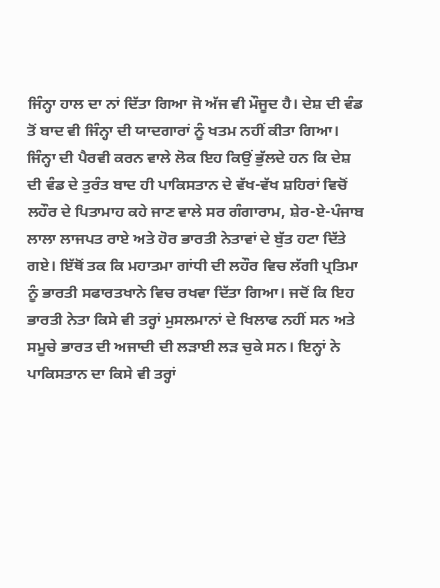ਜਿੰਨ੍ਹਾ ਹਾਲ ਦਾ ਨਾਂ ਦਿੱਤਾ ਗਿਆ ਜੋ ਅੱਜ ਵੀ ਮੌਜੂਦ ਹੈ। ਦੇਸ਼ ਦੀ ਵੰਡ ਤੋਂ ਬਾਦ ਵੀ ਜਿੰਨ੍ਹਾ ਦੀ ਯਾਦਗਾਰਾਂ ਨੂੰ ਖਤਮ ਨਹੀਂ ਕੀਤਾ ਗਿਆ।
ਜਿੰਨ੍ਹਾ ਦੀ ਪੈਰਵੀ ਕਰਨ ਵਾਲੇ ਲੋਕ ਇਹ ਕਿਉਂ ਭੁੱਲਦੇ ਹਨ ਕਿ ਦੇਸ਼ ਦੀ ਵੰਡ ਦੇ ਤੁਰੰਤ ਬਾਦ ਹੀ ਪਾਕਿਸਤਾਨ ਦੇ ਵੱਖ-ਵੱਖ ਸ਼ਹਿਰਾਂ ਵਿਚੋਂ ਲਹੌਰ ਦੇ ਪਿਤਾਮਾਹ ਕਹੇ ਜਾਣ ਵਾਲੇ ਸਰ ਗੰਗਾਰਾਮ, ਸ਼ੇਰ-ਏ-ਪੰਜਾਬ ਲਾਲਾ ਲਾਜਪਤ ਰਾਏ ਅਤੇ ਹੋਰ ਭਾਰਤੀ ਨੇਤਾਵਾਂ ਦੇ ਬੁੱਤ ਹਟਾ ਦਿੱਤੇ ਗਏ। ਇੱਥੋਂ ਤਕ ਕਿ ਮਹਾਤਮਾ ਗਾਂਧੀ ਦੀ ਲਹੌਰ ਵਿਚ ਲੱਗੀ ਪ੍ਰਤਿਮਾ ਨੂੰ ਭਾਰਤੀ ਸਫਾਰਤਖਾਨੇ ਵਿਚ ਰਖਵਾ ਦਿੱਤਾ ਗਿਆ। ਜਦੋਂ ਕਿ ਇਹ ਭਾਰਤੀ ਨੇਤਾ ਕਿਸੇ ਵੀ ਤਰ੍ਹਾਂ ਮੁਸਲਮਾਨਾਂ ਦੇ ਖਿਲਾਫ ਨਹੀਂ ਸਨ ਅਤੇ ਸਮੂਚੇ ਭਾਰਤ ਦੀ ਅਜਾਦੀ ਦੀ ਲੜਾਈ ਲੜ ਚੁਕੇ ਸਨ। ਇਨ੍ਹਾਂ ਨੇ ਪਾਕਿਸਤਾਨ ਦਾ ਕਿਸੇ ਵੀ ਤਰ੍ਹਾਂ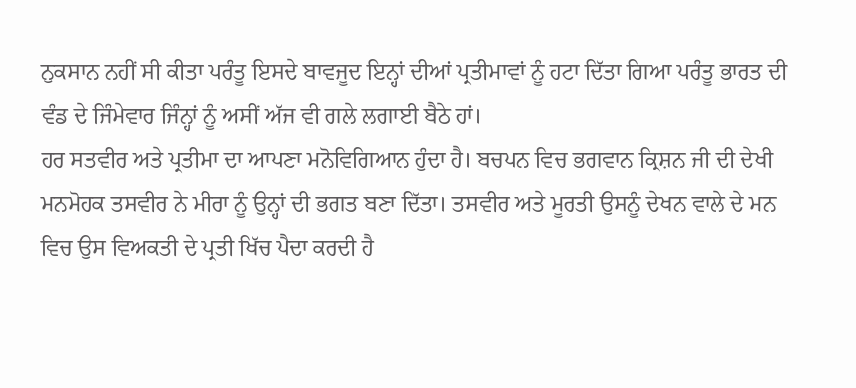ਨੁਕਸਾਨ ਨਹੀਂ ਸੀ ਕੀਤਾ ਪਰੰਤੂ ਇਸਦੇ ਬਾਵਜੂਦ ਇਨ੍ਹਾਂ ਦੀਆਂ ਪ੍ਰਤੀਮਾਵਾਂ ਨੂੰ ਹਟਾ ਦਿੱਤਾ ਗਿਆ ਪਰੰਤੂ ਭਾਰਤ ਦੀ ਵੰਡ ਦੇ ਜਿੰਮੇਵਾਰ ਜਿੰਨ੍ਹਾਂ ਨੂੰ ਅਸੀਂ ਅੱਜ ਵੀ ਗਲੇ ਲਗਾਈ ਬੈਠੇ ਹਾਂ।
ਹਰ ਸਤਵੀਰ ਅਤੇ ਪ੍ਰਤੀਮਾ ਦਾ ਆਪਣਾ ਮਨੋਵਿਗਿਆਨ ਹੁੰਦਾ ਹੈ। ਬਚਪਨ ਵਿਚ ਭਗਵਾਨ ਕ੍ਰਿਸ਼ਨ ਜੀ ਦੀ ਦੇਖੀ ਮਨਮੋਹਕ ਤਸਵੀਰ ਨੇ ਮੀਰਾ ਨੂੰ ਉਨ੍ਹਾਂ ਦੀ ਭਗਤ ਬਣਾ ਦਿੱਤਾ। ਤਸਵੀਰ ਅਤੇ ਮੂਰਤੀ ਉਸਨੂੰ ਦੇਖਨ ਵਾਲੇ ਦੇ ਮਨ ਵਿਚ ਉਸ ਵਿਅਕਤੀ ਦੇ ਪ੍ਰਤੀ ਖਿੱਚ ਪੈਦਾ ਕਰਦੀ ਹੈ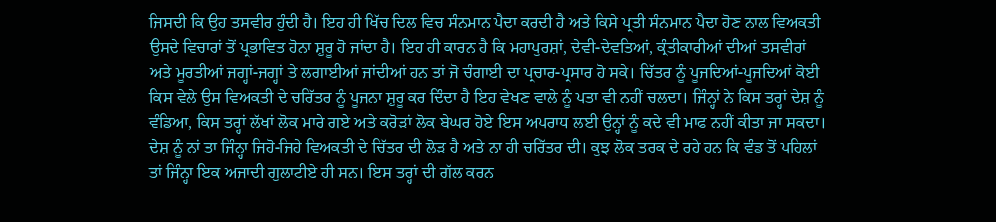ਜਿਸਦੀ ਕਿ ਉਹ ਤਸਵੀਰ ਹੁੰਦੀ ਹੈ। ਇਹ ਹੀ ਖਿੱਚ ਦਿਲ ਵਿਚ ਸੰਨਮਾਨ ਪੈਦਾ ਕਰਦੀ ਹੈ ਅਤੇ ਕਿਸੇ ਪ੍ਰਤੀ ਸੰਨਮਾਨ ਪੈਦਾ ਹੋਣ ਨਾਲ ਵਿਅਕਤੀ ਉਸਦੇ ਵਿਚਾਰਾਂ ਤੋਂ ਪ੍ਰਭਾਵਿਤ ਹੋਨਾ ਸ਼ੁਰੂ ਹੋ ਜਾਂਦਾ ਹੈ। ਇਹ ਹੀ ਕਾਰਨ ਹੈ ਕਿ ਮਹਾਪੁਰਸ਼ਾਂ, ਦੇਵੀ-ਦੇਵਤਿਆਂ, ਕ੍ਰੰਤੀਕਾਰੀਆਂ ਦੀਆਂ ਤਸਵੀਰਾਂ ਅਤੇ ਮੂਰਤੀਆਂ ਜਗ੍ਹਾਂ-ਜਗ੍ਹਾਂ ਤੇ ਲਗਾਈਆਂ ਜਾਂਦੀਆਂ ਹਨ ਤਾਂ ਜੋ ਚੰਗਾਈ ਦਾ ਪ੍ਰਚਾਰ-ਪ੍ਰਸਾਰ ਹੋ ਸਕੇ। ਚਿੱਤਰ ਨੂੰ ਪੂਜਦਿਆਂ-ਪੂਜਦਿਆਂ ਕੋਈ ਕਿਸ ਵੇਲੇ ਉਸ ਵਿਅਕਤੀ ਦੇ ਚਰਿੱਤਰ ਨੂੰ ਪੂਜਨਾ ਸ਼ੁਰੂ ਕਰ ਦਿੰਦਾ ਹੈ ਇਹ ਵੇਖਣ ਵਾਲੇ ਨੂੰ ਪਤਾ ਵੀ ਨਹੀਂ ਚਲਦਾ। ਜਿੰਨ੍ਹਾਂ ਨੇ ਕਿਸ ਤਰ੍ਹਾਂ ਦੇਸ਼ ਨੂੰ ਵੰਡਿਆ, ਕਿਸ ਤਰ੍ਹਾਂ ਲੱਖਾਂ ਲੋਕ ਮਾਰੇ ਗਏ ਅਤੇ ਕਰੋੜਾਂ ਲੋਕ ਬੇਘਰ ਹੋਏ ਇਸ ਅਪਰਾਧ ਲਈ ਉਨ੍ਹਾਂ ਨੂੰ ਕਦੇ ਵੀ ਮਾਫ ਨਹੀਂ ਕੀਤਾ ਜਾ ਸਕਦਾ। ਦੇਸ਼ ਨੂੰ ਨਾਂ ਤਾ ਜਿੰਨ੍ਹਾ ਜਿਹੋ-ਜਿਹੇ ਵਿਅਕਤੀ ਦੇ ਚਿੱਤਰ ਦੀ ਲੋੜ ਹੈ ਅਤੇ ਨਾ ਹੀ ਚਰਿੱਤਰ ਦੀ। ਕੁਝ ਲੋਕ ਤਰਕ ਦੇ ਰਹੇ ਹਨ ਕਿ ਵੰਡ ਤੋਂ ਪਹਿਲਾਂ ਤਾਂ ਜਿੰਨ੍ਹਾ ਇਕ ਅਜਾਦੀ ਗੁਲਾਟੀਏ ਹੀ ਸਨ। ਇਸ ਤਰ੍ਹਾਂ ਦੀ ਗੱਲ ਕਰਨ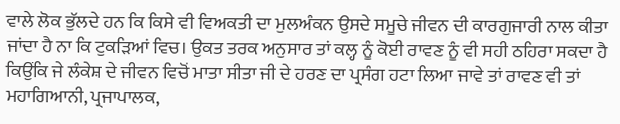ਵਾਲੇ ਲੋਕ ਭੁੱਲਦੇ ਹਨ ਕਿ ਕਿਸੇ ਵੀ ਵਿਅਕਤੀ ਦਾ ਮੁਲਅੰਕਨ ਉਸਦੇ ਸਮੂਚੇ ਜੀਵਨ ਦੀ ਕਾਰਗੁਜਾਰੀ ਨਾਲ ਕੀਤਾ ਜਾਂਦਾ ਹੈ ਨਾ ਕਿ ਟੁਕੜਿਆਂ ਵਿਚ। ਉਕਤ ਤਰਕ ਅਨੁਸਾਰ ਤਾਂ ਕਲ੍ਹ ਨੂੰ ਕੋਈ ਰਾਵਣ ਨੂੰ ਵੀ ਸਹੀ ਠਹਿਰਾ ਸਕਦਾ ਹੈ ਕਿਉਂਕਿ ਜੇ ਲੰਕੇਸ਼ ਦੇ ਜੀਵਨ ਵਿਚੋਂ ਮਾਤਾ ਸੀਤਾ ਜੀ ਦੇ ਹਰਣ ਦਾ ਪ੍ਰਸੰਗ ਹਟਾ ਲਿਆ ਜਾਵੇ ਤਾਂ ਰਾਵਣ ਵੀ ਤਾਂ ਮਹਾਗਿਆਨੀ, ਪ੍ਰਜਾਪਾਲਕ,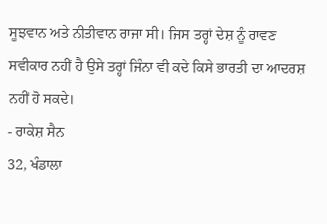ਸੂਝਵਾਨ ਅਤੇ ਨੀਤੀਵਾਨ ਰਾਜਾ ਸੀ। ਜਿਸ ਤਰ੍ਹਾਂ ਦੇਸ਼ ਨੂੰ ਰਾਵਣ ਸਵੀਕਾਰ ਨਹੀਂ ਹੈ ਉਸੇ ਤਰ੍ਹਾਂ ਜਿੰਨਾ ਵੀ ਕਦੇ ਕਿਸੇ ਭਾਰਤੀ ਦਾ ਆਦਰਸ਼ ਨਹੀਂ ਹੋ ਸਕਦੇ।
- ਰਾਕੇਸ਼ ਸੈਨ
32, ਖੰਡਾਲਾ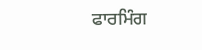ਫਾਰਮਿੰਗ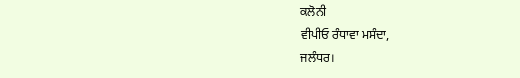ਕਲੋਨੀ
ਵੀਪੀਓ ਰੰਧਾਵਾ ਮਸੰਦਾ,
ਜਲੰਧਰ।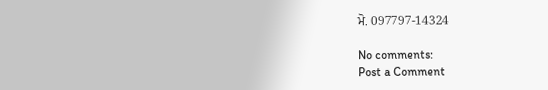ਮੋ. 097797-14324

No comments:
Post a Comment